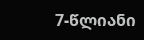7-წლიანი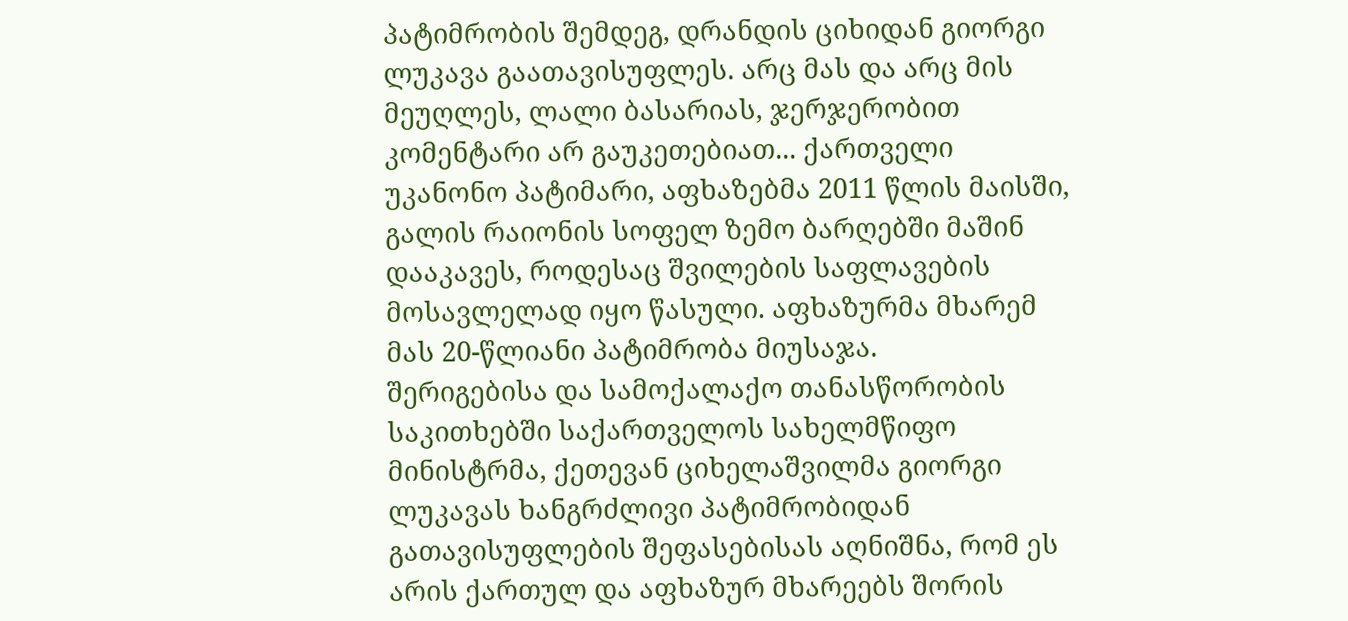პატიმრობის შემდეგ, დრანდის ციხიდან გიორგი ლუკავა გაათავისუფლეს. არც მას და არც მის მეუღლეს, ლალი ბასარიას, ჯერჯერობით კომენტარი არ გაუკეთებიათ... ქართველი უკანონო პატიმარი, აფხაზებმა 2011 წლის მაისში, გალის რაიონის სოფელ ზემო ბარღებში მაშინ დააკავეს, როდესაც შვილების საფლავების მოსავლელად იყო წასული. აფხაზურმა მხარემ მას 20-წლიანი პატიმრობა მიუსაჯა.
შერიგებისა და სამოქალაქო თანასწორობის საკითხებში საქართველოს სახელმწიფო მინისტრმა, ქეთევან ციხელაშვილმა გიორგი ლუკავას ხანგრძლივი პატიმრობიდან გათავისუფლების შეფასებისას აღნიშნა, რომ ეს არის ქართულ და აფხაზურ მხარეებს შორის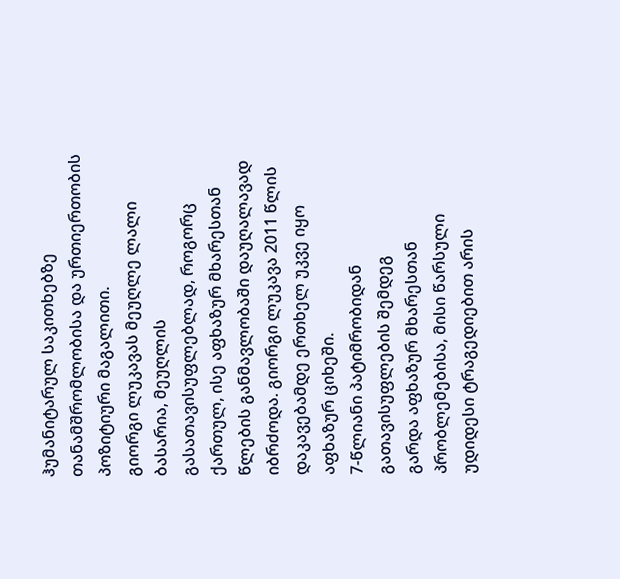ჰუმანიტარულ საკითხებზე თანამშრომლობისა და ურთიერთობის პოზიტიური მაგალითი.
გიორგი ლუკავას მეუღლე ლალი ბასარია, მეუღლის გასათავისუფლებლად, როგორც ქართულ, ისე აფხაზურ მხარესთან წლების განმავლობაში დაუღალავად იბრძოდა. გიორგი ლუკავა 2011 წლის დაკავებამდე ერთხელ უკვე იყო აფხაზურ ციხეში.
7-წლიანი პატიმრობიდან გათავისუფლების შემდეგ
გარდა აფხაზურ მხარესთან პრობლემებისა, მისი წარსული უდიდესი ტრაგედიებით არის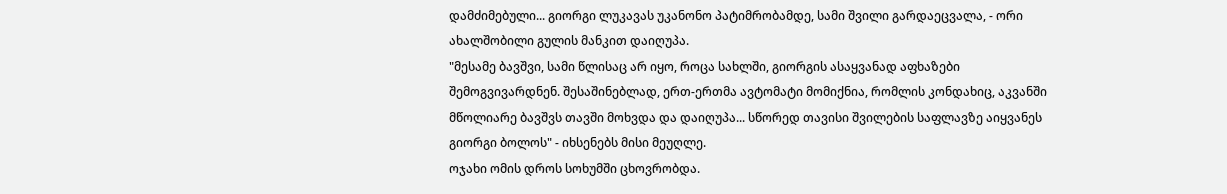დამძიმებული... გიორგი ლუკავას უკანონო პატიმრობამდე, სამი შვილი გარდაეცვალა, - ორი ახალშობილი გულის მანკით დაიღუპა.
"მესამე ბავშვი, სამი წლისაც არ იყო, როცა სახლში, გიორგის ასაყვანად აფხაზები შემოგვივარდნენ. შესაშინებლად, ერთ-ერთმა ავტომატი მომიქნია, რომლის კონდახიც, აკვანში მწოლიარე ბავშვს თავში მოხვდა და დაიღუპა... სწორედ თავისი შვილების საფლავზე აიყვანეს გიორგი ბოლოს" - იხსენებს მისი მეუღლე.
ოჯახი ომის დროს სოხუმში ცხოვრობდა.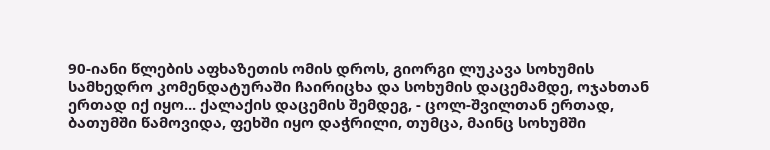90-იანი წლების აფხაზეთის ომის დროს, გიორგი ლუკავა სოხუმის სამხედრო კომენდატურაში ჩაირიცხა და სოხუმის დაცემამდე, ოჯახთან ერთად იქ იყო... ქალაქის დაცემის შემდეგ, - ცოლ-შვილთან ერთად, ბათუმში წამოვიდა, ფეხში იყო დაჭრილი, თუმცა, მაინც სოხუმში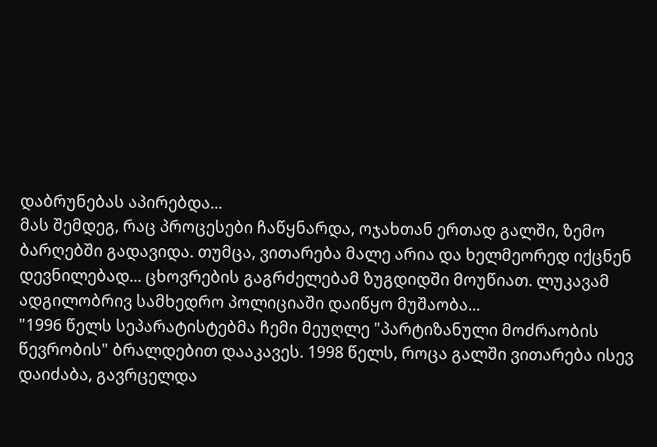დაბრუნებას აპირებდა...
მას შემდეგ, რაც პროცესები ჩაწყნარდა, ოჯახთან ერთად გალში, ზემო ბარღებში გადავიდა. თუმცა, ვითარება მალე არია და ხელმეორედ იქცნენ დევნილებად... ცხოვრების გაგრძელებამ ზუგდიდში მოუწიათ. ლუკავამ ადგილობრივ სამხედრო პოლიციაში დაიწყო მუშაობა...
"1996 წელს სეპარატისტებმა ჩემი მეუღლე "პარტიზანული მოძრაობის წევრობის" ბრალდებით დააკავეს. 1998 წელს, როცა გალში ვითარება ისევ დაიძაბა, გავრცელდა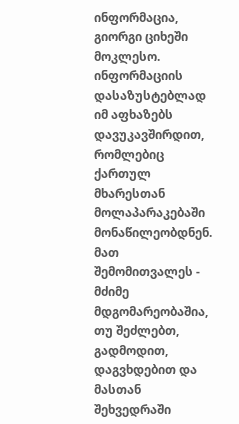ინფორმაცია, გიორგი ციხეში მოკლესო. ინფორმაციის დასაზუსტებლად იმ აფხაზებს დავუკავშირდით, რომლებიც ქართულ მხარესთან მოლაპარაკებაში მონაწილეობდნენ. მათ შემომითვალეს - მძიმე მდგომარეობაშია, თუ შეძლებთ, გადმოდით, დაგვხდებით და მასთან შეხვედრაში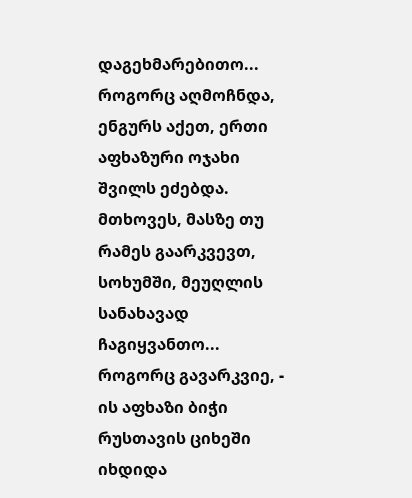დაგეხმარებითო...
როგორც აღმოჩნდა, ენგურს აქეთ, ერთი აფხაზური ოჯახი შვილს ეძებდა. მთხოვეს, მასზე თუ რამეს გაარკვევთ, სოხუმში, მეუღლის სანახავად ჩაგიყვანთო... როგორც გავარკვიე, - ის აფხაზი ბიჭი რუსთავის ციხეში იხდიდა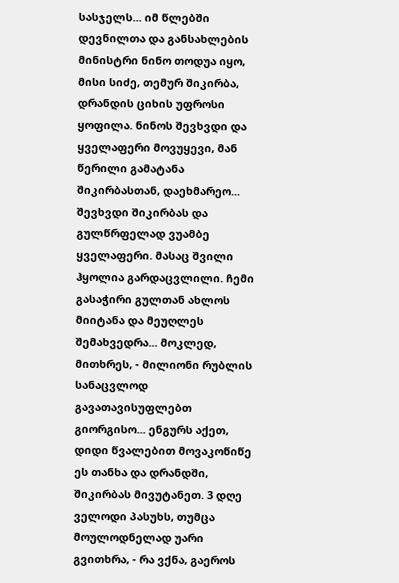სასჯელს... იმ წლებში დევნილთა და განსახლების მინისტრი ნინო თოდუა იყო, მისი სიძე, თემურ შიკირბა, დრანდის ციხის უფროსი ყოფილა. ნინოს შევხვდი და ყველაფერი მოვუყევი, მან წერილი გამატანა შიკირბასთან, დაეხმარეო...
შევხვდი შიკირბას და გულწრფელად ვუამბე ყველაფერი. მასაც შვილი ჰყოლია გარდაცვლილი. ჩემი გასაჭირი გულთან ახლოს მიიტანა და მეუღლეს შემახვედრა... მოკლედ, მითხრეს, - მილიონი რუბლის სანაცვლოდ გავათავისუფლებთ გიორგისო... ენგურს აქეთ, დიდი წვალებით მოვაკოწიწე ეს თანხა და დრანდში, შიკირბას მივუტანეთ. 3 დღე ველოდი პასუხს, თუმცა მოულოდნელად უარი გვითხრა, - რა ვქნა, გაეროს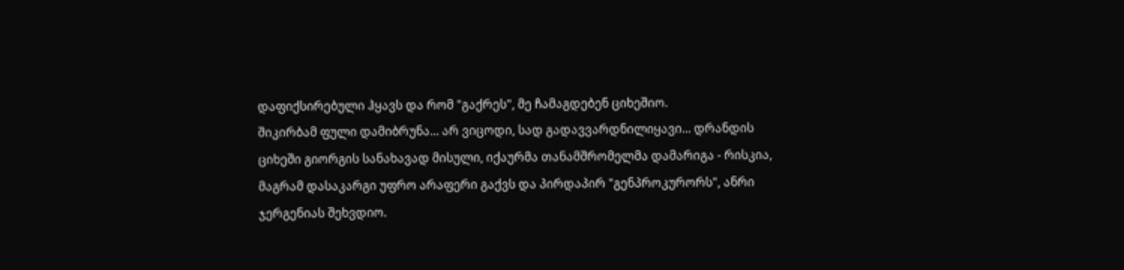დაფიქსირებული ჰყავს და რომ "გაქრეს", მე ჩამაგდებენ ციხეშიო.
შიკირბამ ფული დამიბრუნა... არ ვიცოდი, სად გადავვარდნილიყავი... დრანდის ციხეში გიორგის სანახავად მისული, იქაურმა თანამშრომელმა დამარიგა - რისკია, მაგრამ დასაკარგი უფრო არაფერი გაქვს და პირდაპირ "გენპროკურორს", ანრი ჯერგენიას შეხვდიო.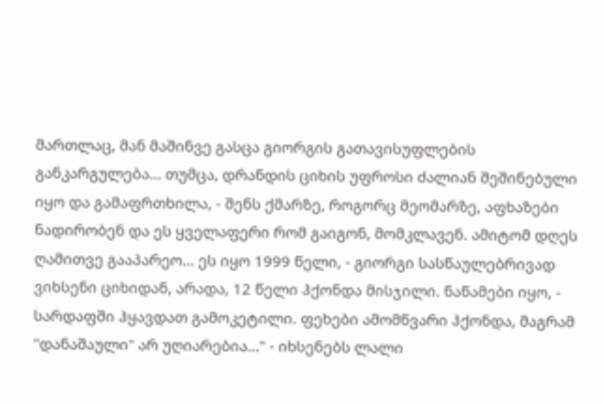მართლაც, მან მაშინვე გასცა გიორგის გათავისუფლების განკარგულება... თუმცა, დრანდის ციხის უფროსი ძალიან შეშინებული იყო და გამაფრთხილა, - შენს ქმარზე, როგორც მეომარზე, აფხაზები ნადირობენ და ეს ყველაფერი რომ გაიგონ, მომკლავენ. ამიტომ დღეს ღამითვე გააპარეო... ეს იყო 1999 წელი, - გიორგი სასწაულებრივად ვიხსენი ციხიდან, არადა, 12 წელი ჰქონდა მისჯილი. ნაწამები იყო, - სარდაფში ჰყავდათ გამოკეტილი. ფეხები ამომწვარი ჰქონდა, მაგრამ "დანაშაული" არ უღიარებია..." - იხსენებს ლალი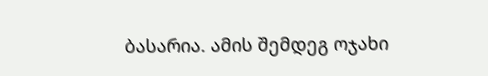ბასარია. ამის შემდეგ ოჯახი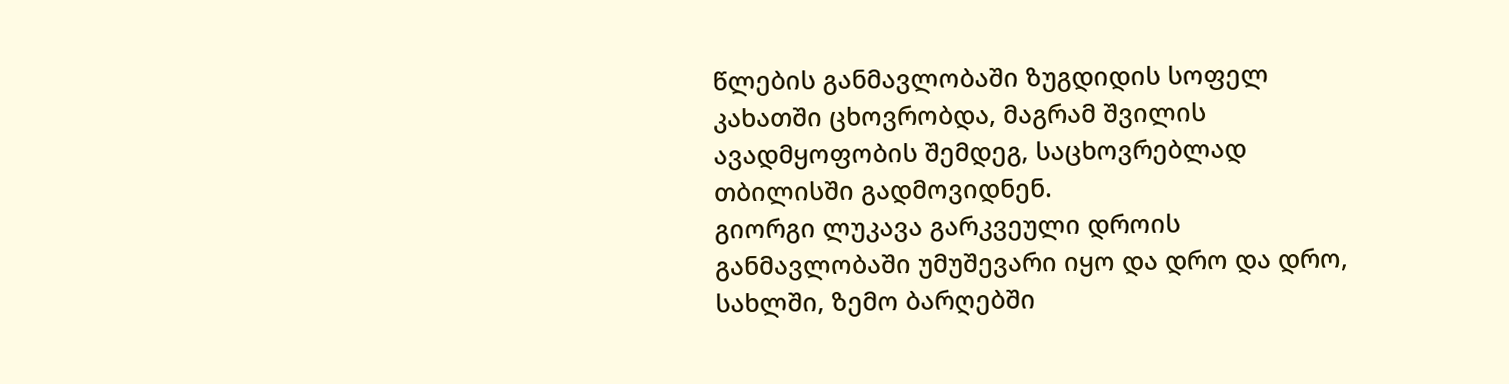წლების განმავლობაში ზუგდიდის სოფელ კახათში ცხოვრობდა, მაგრამ შვილის ავადმყოფობის შემდეგ, საცხოვრებლად თბილისში გადმოვიდნენ.
გიორგი ლუკავა გარკვეული დროის განმავლობაში უმუშევარი იყო და დრო და დრო, სახლში, ზემო ბარღებში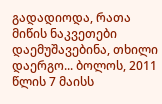გადადიოდა, რათა მიწის ნაკვეთები დაემუშავებინა, თხილი დაერგო... ბოლოს, 2011 წლის 7 მაისს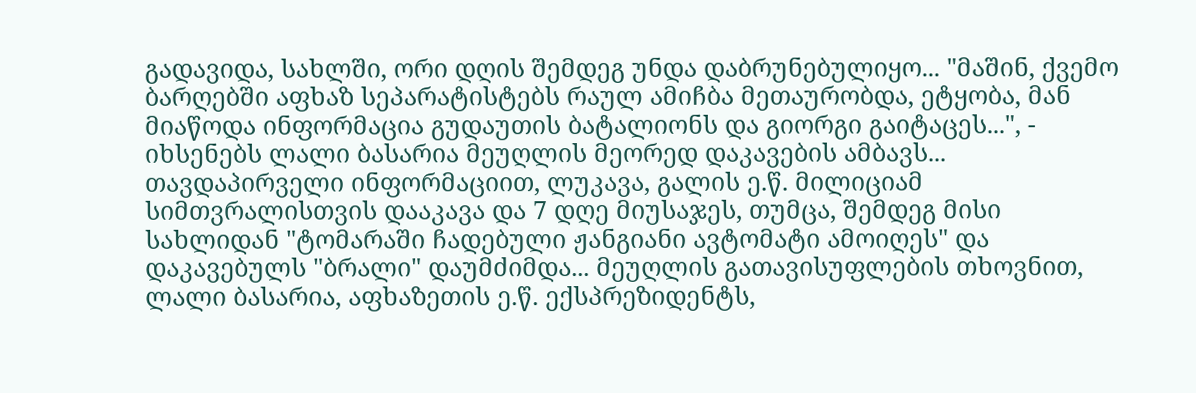გადავიდა, სახლში, ორი დღის შემდეგ უნდა დაბრუნებულიყო... "მაშინ, ქვემო ბარღებში აფხაზ სეპარატისტებს რაულ ამიჩბა მეთაურობდა, ეტყობა, მან მიაწოდა ინფორმაცია გუდაუთის ბატალიონს და გიორგი გაიტაცეს...", - იხსენებს ლალი ბასარია მეუღლის მეორედ დაკავების ამბავს...
თავდაპირველი ინფორმაციით, ლუკავა, გალის ე.წ. მილიციამ სიმთვრალისთვის დააკავა და 7 დღე მიუსაჯეს, თუმცა, შემდეგ მისი სახლიდან "ტომარაში ჩადებული ჟანგიანი ავტომატი ამოიღეს" და დაკავებულს "ბრალი" დაუმძიმდა... მეუღლის გათავისუფლების თხოვნით, ლალი ბასარია, აფხაზეთის ე.წ. ექსპრეზიდენტს,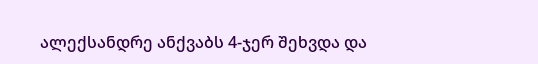ალექსანდრე ანქვაბს 4-ჯერ შეხვდა და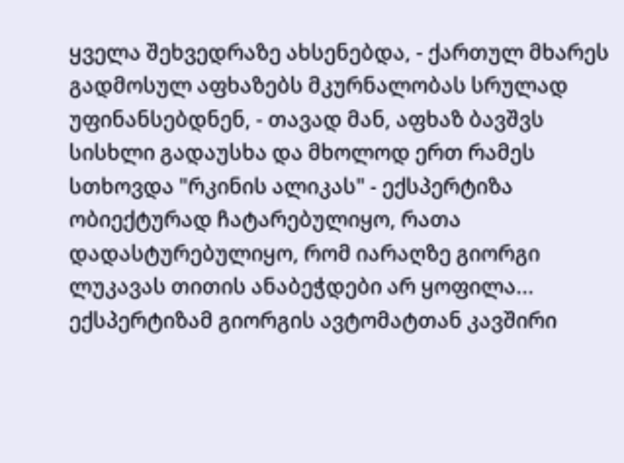ყველა შეხვედრაზე ახსენებდა, - ქართულ მხარეს გადმოსულ აფხაზებს მკურნალობას სრულად უფინანსებდნენ, - თავად მან, აფხაზ ბავშვს სისხლი გადაუსხა და მხოლოდ ერთ რამეს სთხოვდა "რკინის ალიკას" - ექსპერტიზა ობიექტურად ჩატარებულიყო, რათა დადასტურებულიყო, რომ იარაღზე გიორგი ლუკავას თითის ანაბეჭდები არ ყოფილა... ექსპერტიზამ გიორგის ავტომატთან კავშირი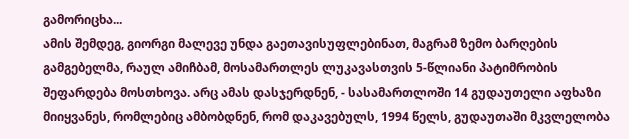გამორიცხა...
ამის შემდეგ, გიორგი მალევე უნდა გაეთავისუფლებინათ, მაგრამ ზემო ბარღების გამგებელმა, რაულ ამიჩბამ, მოსამართლეს ლუკავასთვის 5-წლიანი პატიმრობის შეფარდება მოსთხოვა. არც ამას დასჯერდნენ, - სასამართლოში 14 გუდაუთელი აფხაზი მიიყვანეს, რომლებიც ამბობდნენ, რომ დაკავებულს, 1994 წელს, გუდაუთაში მკვლელობა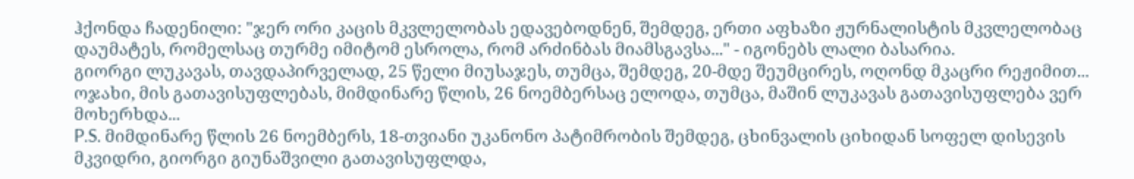ჰქონდა ჩადენილი: "ჯერ ორი კაცის მკვლელობას ედავებოდნენ, შემდეგ, ერთი აფხაზი ჟურნალისტის მკვლელობაც დაუმატეს, რომელსაც თურმე იმიტომ ესროლა, რომ არძინბას მიამსგავსა..." - იგონებს ლალი ბასარია.
გიორგი ლუკავას, თავდაპირველად, 25 წელი მიუსაჯეს, თუმცა, შემდეგ, 20-მდე შეუმცირეს, ოღონდ მკაცრი რეჟიმით... ოჯახი, მის გათავისუფლებას, მიმდინარე წლის, 26 ნოემბერსაც ელოდა, თუმცა, მაშინ ლუკავას გათავისუფლება ვერ მოხერხდა...
P.S. მიმდინარე წლის 26 ნოემბერს, 18-თვიანი უკანონო პატიმრობის შემდეგ, ცხინვალის ციხიდან სოფელ დისევის მკვიდრი, გიორგი გიუნაშვილი გათავისუფლდა,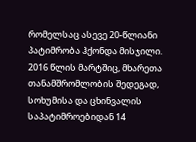რომელსაც ასევე 20-წლიანი პატიმრობა ჰქონდა მისჯილი.
2016 წლის მარტშიც, მხარეთა თანამშრომლობის შედეგად, სოხუმისა და ცხინვალის საპატიმროებიდან 14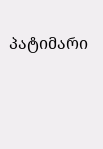პატიმარი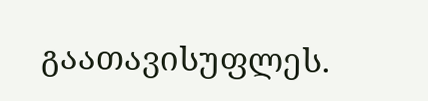გაათავისუფლეს.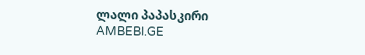ლალი პაპასკირი
AMBEBI.GE